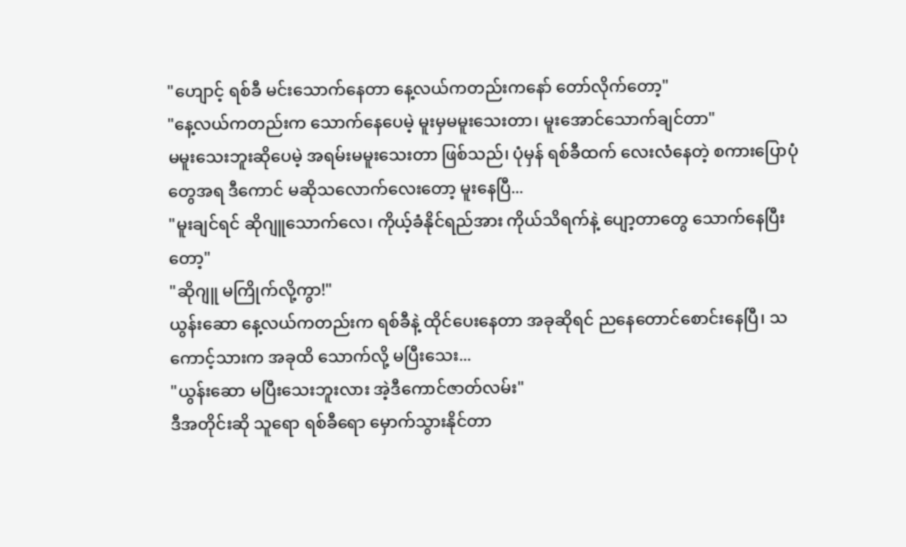"ဟျောင့် ရစ်ခီ မင်းသောက်နေတာ နေ့လယ်ကတည်းကနော် တော်လိုက်တော့"
"နေ့လယ်ကတည်းက သောက်နေပေမဲ့ မူးမှမမူးသေးတာ၊ မူးအောင်သောက်ချင်တာ"
မမူးသေးဘူးဆိုပေမဲ့ အရမ်းမမူးသေးတာ ဖြစ်သည်၊ ပုံမှန် ရစ်ခီထက် လေးလံနေတဲ့ စကားပြောပုံတွေအရ ဒီကောင် မဆိုသလောက်လေးတော့ မူးနေပြီ...
"မူးချင်ရင် ဆိုဂျူသောက်လေ၊ ကိုယ့်ခံနိုင်ရည်အား ကိုယ်သိရက်နဲ့ ပျော့တာတွေ သောက်နေပြီးတော့"
"ဆိုဂျူ မကြိုက်လို့ကွာ!"
ယွန်းဆော နေ့လယ်ကတည်းက ရစ်ခီနဲ့ ထိုင်ပေးနေတာ အခုဆိုရင် ညနေတောင်စောင်းနေပြီ၊ သကောင့်သားက အခုထိ သောက်လို့ မပြီးသေး...
"ယွန်းဆော မပြီးသေးဘူးလား အဲ့ဒီကောင်ဇာတ်လမ်း"
ဒီအတိုင်းဆို သူရော ရစ်ခီရော မှောက်သွားနိုင်တာ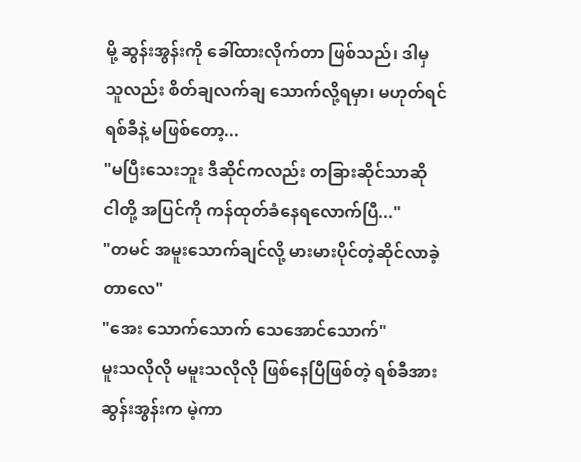မို့ ဆွန်းအွန်းကို ခေါ်ထားလိုက်တာ ဖြစ်သည်၊ ဒါမှ သူလည်း စိတ်ချလက်ချ သောက်လို့ရမှာ၊ မဟုတ်ရင် ရစ်ခီနဲ့ မဖြစ်တော့...
"မပြီးသေးဘူး ဒီဆိုင်ကလည်း တခြားဆိုင်သာဆို ငါတို့ အပြင်ကို ကန်ထုတ်ခံနေရလောက်ပြီ..."
"တမင် အမူးသောက်ချင်လို့ မားမားပိုင်တဲ့ဆိုင်လာခဲ့တာလေ"
"အေး သောက်သောက် သေအောင်သောက်"
မူးသလိုလို မမူးသလိုလို ဖြစ်နေပြီဖြစ်တဲ့ ရစ်ခီအား ဆွန်းအွန်းက မဲ့ကာ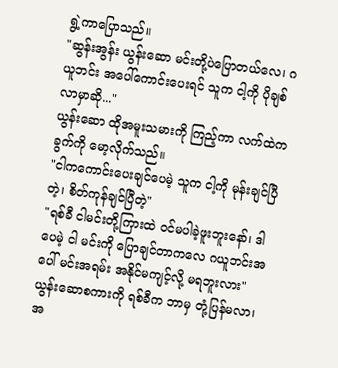ရွဲ့ကာပြောသည်။
"ဆွန်းအွန်း ယွန်းဆော မင်းတို့ပဲပြောတယ်လေ၊ ဂယူဘင်း အပေါ်ကောင်းပေးရင် သူက ငါ့ကို ပိုချစ်လာမှာဆို..."
ယွန်းဆော ထိုအမူးသမားကို ကြည့်ကာ လက်ထဲက ခွက်ကို မော့လိုက်သည်။
"ငါကကောင်းပေးချင်ပေမဲ့ သူက ငါ့ကို မုန်းချင်ပြီတဲ့၊ စိတ်ကုန်ချင်ပြီတဲ့"
"ရစ်ခီ ငါမင်းတို့ကြားထဲ ဝင်မပါခဲ့ဖူးဘူးနော်၊ ဒါပေမဲ့ ငါ မင်းကို ပြောချင်တာကလေ ဂယူဘင်းအပေါ် မင်းအရမ်း အနိုင်မကျင့်လို့ မရဘူးလား"
ယွန်းဆောစကားကို ရစ်ခီက ဘာမှ တုံ့ပြန်မလာ၊ အ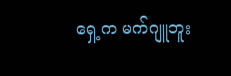ရှေ့က မက်ဂျူဘူး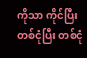ကိုသာ ကိုင်ပြီး တစ်ငုံပြီး တစ်ငုံ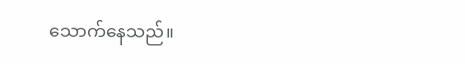သောက်နေသည်။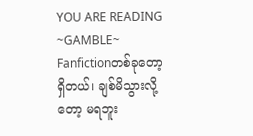YOU ARE READING
~GAMBLE~
Fanfictionတစ်ခုတော့ရှိတယ်၊ ချစ်မိသွားလို့တော့ မရဘူး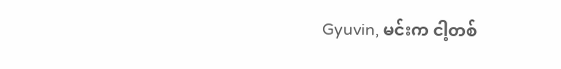Gyuvin, မင်းက ငါ့တစ်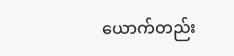ယောက်တည်း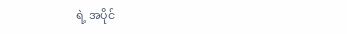ရဲ့ အပိုင်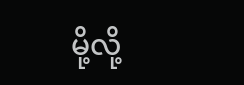မို့လို့